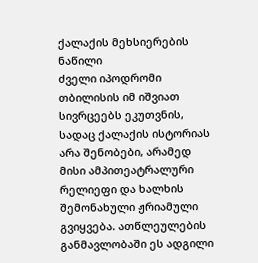ქალაქის მეხსიერების ნაწილი
ძველი იპოდრომი თბილისის იმ იშვიათ სივრცეებს ეკუთვნის, სადაც ქალაქის ისტორიას არა შენობები, არამედ მისი ამპითეატრალური რელიეფი და ხალხის შემონახული ჟრიამული გვიყვება. ათწლეულების განმავლობაში ეს ადგილი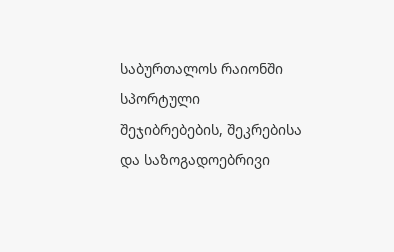საბურთალოს რაიონში სპორტული შეჯიბრებების, შეკრებისა და საზოგადოებრივი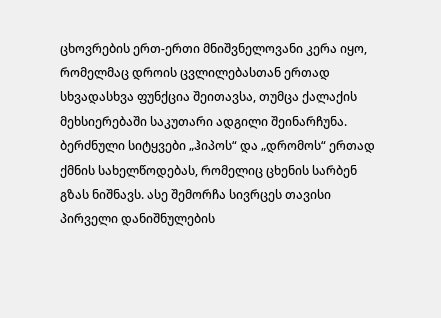ცხოვრების ერთ-ერთი მნიშვნელოვანი კერა იყო, რომელმაც დროის ცვლილებასთან ერთად სხვადასხვა ფუნქცია შეითავსა, თუმცა ქალაქის მეხსიერებაში საკუთარი ადგილი შეინარჩუნა.
ბერძნული სიტყვები „ჰიპოს“ და „დრომოს“ ერთად ქმნის სახელწოდებას, რომელიც ცხენის სარბენ გზას ნიშნავს. ასე შემორჩა სივრცეს თავისი პირველი დანიშნულების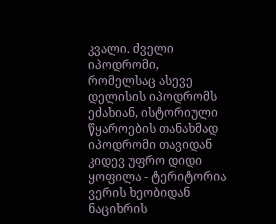კვალი. ძველი იპოდრომი, რომელსაც ასევე დელისის იპოდრომს ეძახიან, ისტორიული წყაროების თანახმად იპოდრომი თავიდან კიდევ უფრო დიდი ყოფილა - ტერიტორია ვერის ხეობიდან ნაციხრის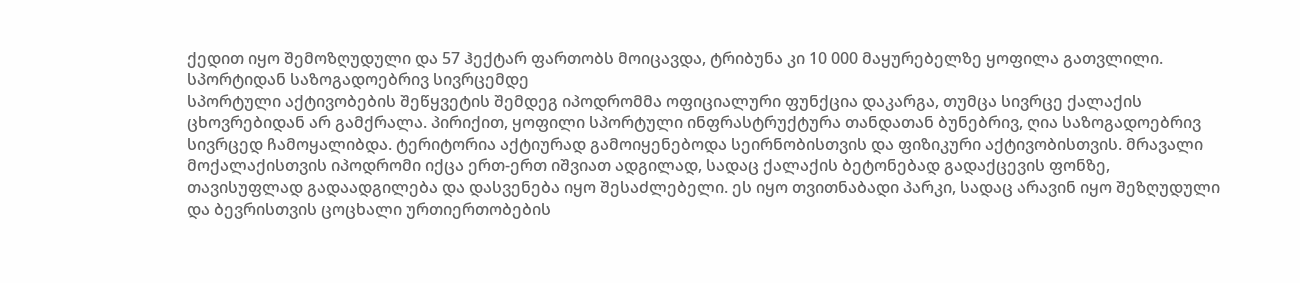ქედით იყო შემოზღუდული და 57 ჰექტარ ფართობს მოიცავდა, ტრიბუნა კი 10 000 მაყურებელზე ყოფილა გათვლილი.
სპორტიდან საზოგადოებრივ სივრცემდე
სპორტული აქტივობების შეწყვეტის შემდეგ იპოდრომმა ოფიციალური ფუნქცია დაკარგა, თუმცა სივრცე ქალაქის ცხოვრებიდან არ გამქრალა. პირიქით, ყოფილი სპორტული ინფრასტრუქტურა თანდათან ბუნებრივ, ღია საზოგადოებრივ სივრცედ ჩამოყალიბდა. ტერიტორია აქტიურად გამოიყენებოდა სეირნობისთვის და ფიზიკური აქტივობისთვის. მრავალი მოქალაქისთვის იპოდრომი იქცა ერთ-ერთ იშვიათ ადგილად, სადაც ქალაქის ბეტონებად გადაქცევის ფონზე, თავისუფლად გადაადგილება და დასვენება იყო შესაძლებელი. ეს იყო თვითნაბადი პარკი, სადაც არავინ იყო შეზღუდული და ბევრისთვის ცოცხალი ურთიერთობების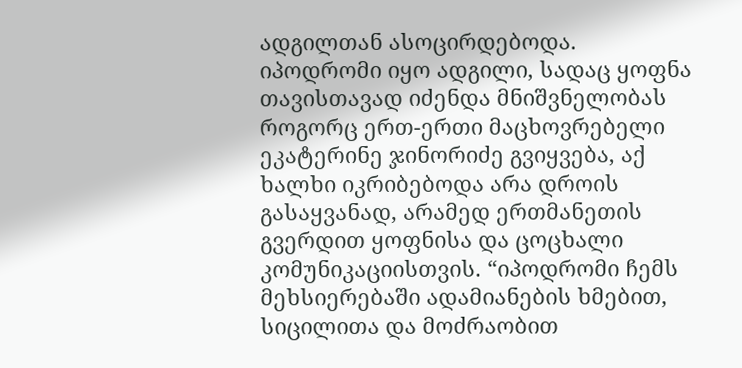ადგილთან ასოცირდებოდა.
იპოდრომი იყო ადგილი, სადაც ყოფნა თავისთავად იძენდა მნიშვნელობას
როგორც ერთ-ერთი მაცხოვრებელი ეკატერინე ჯინორიძე გვიყვება, აქ ხალხი იკრიბებოდა არა დროის გასაყვანად, არამედ ერთმანეთის გვერდით ყოფნისა და ცოცხალი კომუნიკაციისთვის. “იპოდრომი ჩემს მეხსიერებაში ადამიანების ხმებით, სიცილითა და მოძრაობით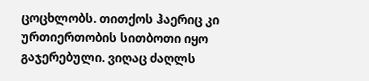ცოცხლობს. თითქოს ჰაერიც კი ურთიერთობის სითბოთი იყო გაჯერებული. ვიღაც ძაღლს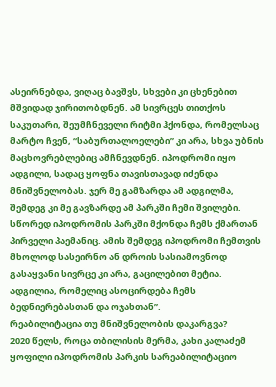ასეირნებდა, ვიღაც ბავშვს, სხვები კი ცხენებით მშვიდად ჯირითობდნენ. ამ სივრცეს თითქოს საკუთარი, შეუმჩნეველი რიტმი ჰქონდა, რომელსაც მარტო ჩვენ, “საბურთალოელები” კი არა, სხვა უბნის მაცხოვრებლებიც ამჩნევდნენ. იპოდრომი იყო ადგილი, სადაც ყოფნა თავისთავად იძენდა მნიშვნელობას. ჯერ მე გამზარდა ამ ადგილმა, შემდეგ კი მე გავზარდე ამ პარკში ჩემი შვილები. სწორედ იპოდრომის პარკში მქონდა ჩემს ქმართან პირველი პაემანიც. ამის შემდეგ იპოდრომი ჩემთვის მხოლოდ სასეირნო ან დროის სასიამოვნოდ გასაყვანი სივრცე კი არა, გაცილებით მეტია. ადგილია, რომელიც ასოცირდება ჩემს ბედნიერებასთან და ოჯახთან”.
რეაბილიტაცია თუ მნიშვნელობის დაკარგვა?
2020 წელს, როცა თბილისის მერმა, კახი კალაძემ ყოფილი იპოდრომის პარკის სარეაბილიტაციო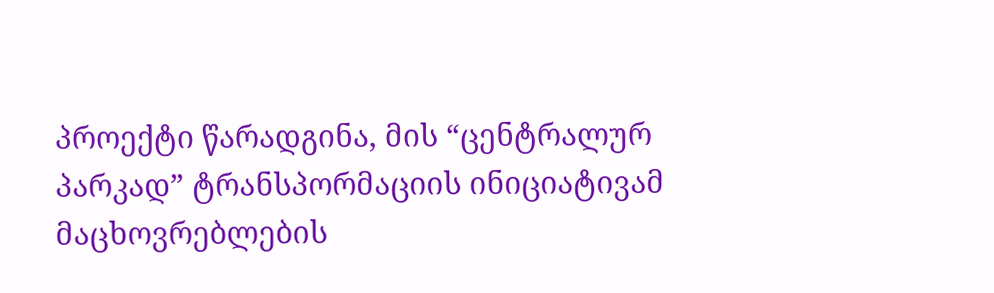პროექტი წარადგინა, მის “ცენტრალურ პარკად” ტრანსპორმაციის ინიციატივამ მაცხოვრებლების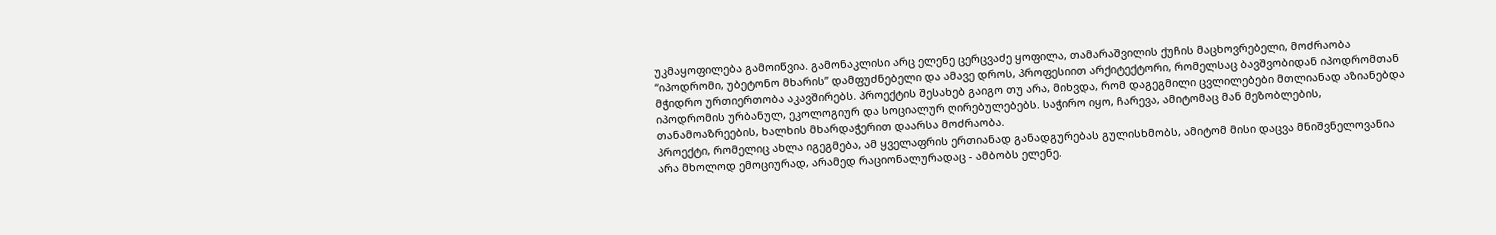უკმაყოფილება გამოიწვია. გამონაკლისი არც ელენე ცერცვაძე ყოფილა, თამარაშვილის ქუჩის მაცხოვრებელი, მოძრაობა “იპოდრომი, უბეტონო მხარის” დამფუძნებელი და ამავე დროს, პროფესიით არქიტექტორი, რომელსაც ბავშვობიდან იპოდრომთან მჭიდრო ურთიერთობა აკავშირებს. პროექტის შესახებ გაიგო თუ არა, მიხვდა, რომ დაგეგმილი ცვლილებები მთლიანად აზიანებდა იპოდრომის ურბანულ, ეკოლოგიურ და სოციალურ ღირებულებებს. საჭირო იყო, ჩარევა, ამიტომაც მან მეზობლების, თანამოაზრეების, ხალხის მხარდაჭერით დაარსა მოძრაობა.
პროექტი, რომელიც ახლა იგეგმება, ამ ყველაფრის ერთიანად განადგურებას გულისხმობს, ამიტომ მისი დაცვა მნიშვნელოვანია არა მხოლოდ ემოციურად, არამედ რაციონალურადაც - ამბობს ელენე.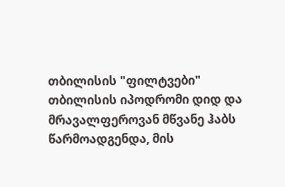თბილისის "ფილტვები"
თბილისის იპოდრომი დიდ და მრავალფეროვან მწვანე ჰაბს წარმოადგენდა, მის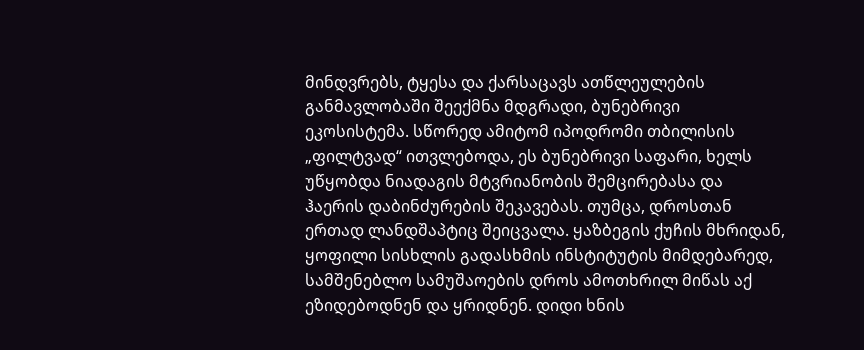მინდვრებს, ტყესა და ქარსაცავს ათწლეულების განმავლობაში შეექმნა მდგრადი, ბუნებრივი ეკოსისტემა. სწორედ ამიტომ იპოდრომი თბილისის „ფილტვად“ ითვლებოდა, ეს ბუნებრივი საფარი, ხელს უწყობდა ნიადაგის მტვრიანობის შემცირებასა და ჰაერის დაბინძურების შეკავებას. თუმცა, დროსთან ერთად ლანდშაპტიც შეიცვალა. ყაზბეგის ქუჩის მხრიდან, ყოფილი სისხლის გადასხმის ინსტიტუტის მიმდებარედ, სამშენებლო სამუშაოების დროს ამოთხრილ მიწას აქ ეზიდებოდნენ და ყრიდნენ. დიდი ხნის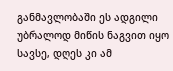განმავლობაში ეს ადგილი უბრალოდ მიწის ნაგვით იყო სავსე, დღეს კი ამ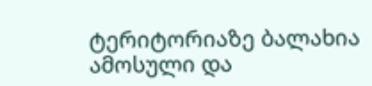ტერიტორიაზე ბალახია ამოსული და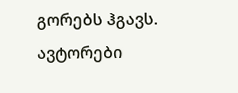გორებს ჰგავს.
ავტორები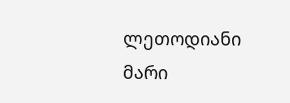ლეთოდიანი მარი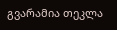გვარამია თეკლა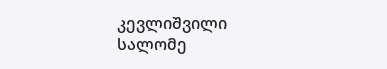კევლიშვილი სალომე